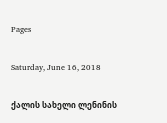Pages

Saturday, June 16, 2018

ქალის სახელი ლენინის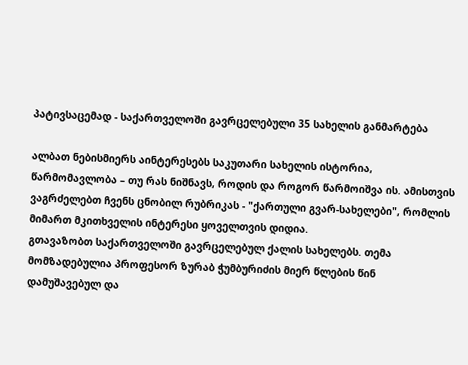პატივსაცემად - საქართველოში გავრცელებული 35 სახელის განმარტება

ალბათ ნებისმიერს აინტერესებს საკუთარი სახელის ისტორია, წარმომავლობა – თუ რას ნიშნავს, როდის და როგორ წარმოიშვა ის. ამისთვის ვაგრძელებთ ჩვენს ცნობილ რუბრიკას - "ქართული გვარ-სახელები", რომლის მიმართ მკითხველის ინტერესი ყოველთვის დიდია.
გთავაზობთ საქართველოში გავრცელებულ ქალის სახელებს. თემა მომზადებულია პროფესორ ზურაბ ჭუმბურიძის მიერ წლების წინ დამუშავებულ და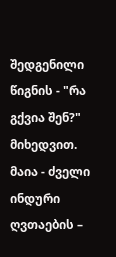შედგენილი წიგნის - "რა გქვია შენ?" მიხედვით.
მაია - ძველი ინდური ღვთაების –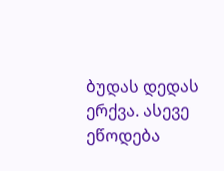ბუდას დედას ერქვა. ასევე ეწოდება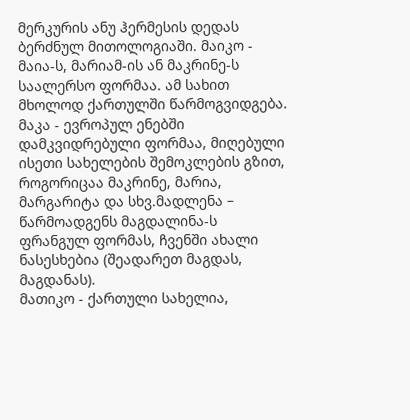მერკურის ანუ ჰერმესის დედას ბერძნულ მითოლოგიაში. მაიკო - მაია-ს, მარიამ-ის ან მაკრინე-ს საალერსო ფორმაა. ამ სახით მხოლოდ ქართულში წარმოგვიდგება.
მაკა - ევროპულ ენებში დამკვიდრებული ფორმაა, მიღებული ისეთი სახელების შემოკლების გზით, როგორიცაა მაკრინე, მარია, მარგარიტა და სხვ.მადლენა – წარმოადგენს მაგდალინა-ს ფრანგულ ფორმას, ჩვენში ახალი ნასესხებია (შეადარეთ მაგდას, მაგდანას).
მათიკო - ქართული სახელია,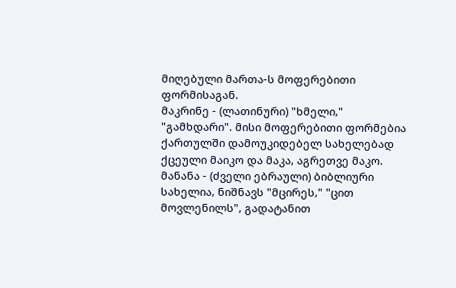მიღებული მართა-ს მოფერებითი ფორმისაგან.
მაკრინე - (ლათინური) "ხმელი," "გამხდარი". მისი მოფერებითი ფორმებია ქართულში დამოუკიდებელ სახელებად ქცეული მაიკო და მაკა, აგრეთვე მაკო.
მანანა - (ძველი ებრაული) ბიბლიური სახელია, ნიშნავს "მცირეს," "ცით მოვლენილს", გადატანით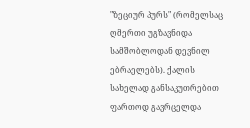"ზეციურ პურს" (რომელსაც ღმერთი უგზავნიდა სამშობლოდან დევნილ ებრაელებს). ქალის სახელად განსაკუთრებით ფართოდ გავრცელდა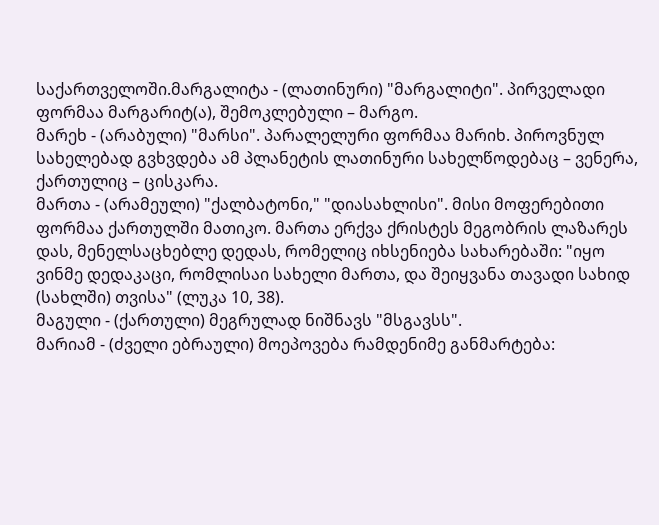საქართველოში.მარგალიტა - (ლათინური) "მარგალიტი". პირველადი ფორმაა მარგარიტ(ა), შემოკლებული – მარგო.
მარეხ - (არაბული) "მარსი". პარალელური ფორმაა მარიხ. პიროვნულ სახელებად გვხვდება ამ პლანეტის ლათინური სახელწოდებაც – ვენერა, ქართულიც – ცისკარა.
მართა - (არამეული) "ქალბატონი," "დიასახლისი". მისი მოფერებითი ფორმაა ქართულში მათიკო. მართა ერქვა ქრისტეს მეგობრის ლაზარეს დას, მენელსაცხებლე დედას, რომელიც იხსენიება სახარებაში: "იყო ვინმე დედაკაცი, რომლისაი სახელი მართა, და შეიყვანა თავადი სახიდ (სახლში) თვისა" (ლუკა 10, 38).
მაგული - (ქართული) მეგრულად ნიშნავს "მსგავსს".
მარიამ - (ძველი ებრაული) მოეპოვება რამდენიმე განმარტება: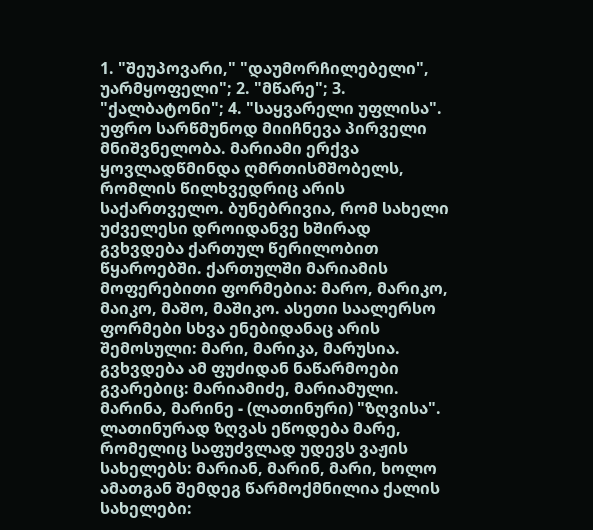1. "შეუპოვარი," "დაუმორჩილებელი", უარმყოფელი"; 2. "მწარე"; 3. "ქალბატონი"; 4. "საყვარელი უფლისა". უფრო სარწმუნოდ მიიჩნევა პირველი მნიშვნელობა. მარიამი ერქვა ყოვლადწმინდა ღმრთისმშობელს, რომლის წილხვედრიც არის საქართველო. ბუნებრივია, რომ სახელი უძველესი დროიდანვე ხშირად გვხვდება ქართულ წერილობით წყაროებში. ქართულში მარიამის მოფერებითი ფორმებია: მარო, მარიკო, მაიკო, მაშო, მაშიკო. ასეთი საალერსო ფორმები სხვა ენებიდანაც არის შემოსული: მარი, მარიკა, მარუსია. გვხვდება ამ ფუძიდან ნაწარმოები გვარებიც: მარიამიძე, მარიამული.
მარინა, მარინე - (ლათინური) "ზღვისა". ლათინურად ზღვას ეწოდება მარე, რომელიც საფუძვლად უდევს ვაჟის სახელებს: მარიან, მარინ, მარი, ხოლო ამათგან შემდეგ წარმოქმნილია ქალის სახელები: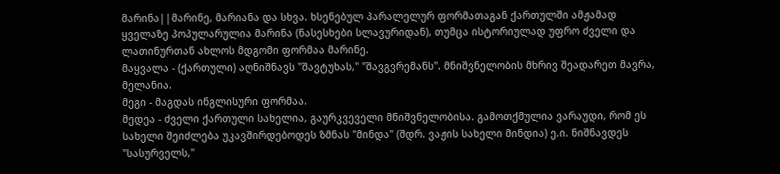მარინა||მარინე, მარიანა და სხვა. ხსენებულ პარალელურ ფორმათაგან ქართულში ამჟამად ყველაზე პოპულარულია მარინა (ნასესხები სლავურიდან), თუმცა ისტორიულად უფრო ძველი და ლათინურთან ახლოს მდგომი ფორმაა მარინე.
მაყვალა - (ქართული) აღნიშნავს "შავტუხას," "შავგვრემანს". მნიშვნელობის მხრივ შეადარეთ მავრა, მელანია.
მეგი - მაგდას ინგლისური ფორმაა.
მედეა - ძველი ქართული სახელია, გაურკვეველი მნიშვნელობისა. გამოთქმულია ვარაუდი, რომ ეს სახელი შეიძლება უკავშირდებოდეს ზმნას "მინდა" (შდრ. ვაჟის სახელი მინდია) ე.ი. ნიშნავდეს "სასურველს,"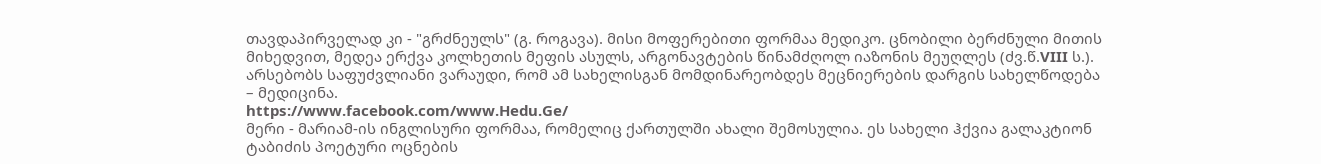თავდაპირველად კი - "გრძნეულს" (გ. როგავა). მისი მოფერებითი ფორმაა მედიკო. ცნობილი ბერძნული მითის მიხედვით, მედეა ერქვა კოლხეთის მეფის ასულს, არგონავტების წინამძღოლ იაზონის მეუღლეს (ძვ.წ.VIII ს.). არსებობს საფუძვლიანი ვარაუდი, რომ ამ სახელისგან მომდინარეობდეს მეცნიერების დარგის სახელწოდება – მედიცინა.
https://www.facebook.com/www.Hedu.Ge/
მერი - მარიამ-ის ინგლისური ფორმაა, რომელიც ქართულში ახალი შემოსულია. ეს სახელი ჰქვია გალაკტიონ ტაბიძის პოეტური ოცნების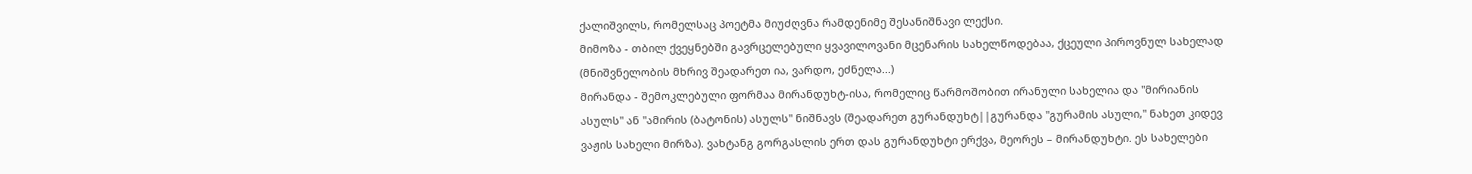ქალიშვილს, რომელსაც პოეტმა მიუძღვნა რამდენიმე შესანიშნავი ლექსი.
მიმოზა - თბილ ქვეყნებში გავრცელებული ყვავილოვანი მცენარის სახელწოდებაა, ქცეული პიროვნულ სახელად (მნიშვნელობის მხრივ შეადარეთ ია, ვარდო, ეძნელა...)
მირანდა - შემოკლებული ფორმაა მირანდუხტ-ისა, რომელიც წარმოშობით ირანული სახელია და "მირიანის ასულს" ან "ამირის (ბატონის) ასულს" ნიშნავს (შეადარეთ გურანდუხტ||გურანდა "გურამის ასული," ნახეთ კიდევ ვაჟის სახელი მირზა). ვახტანგ გორგასლის ერთ დას გურანდუხტი ერქვა, მეორეს – მირანდუხტი. ეს სახელები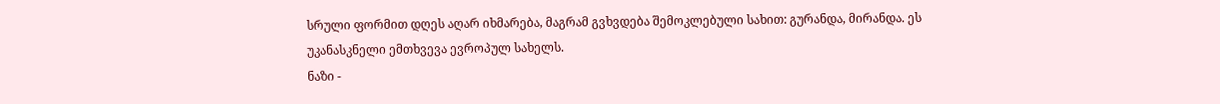სრული ფორმით დღეს აღარ იხმარება, მაგრამ გვხვდება შემოკლებული სახით: გურანდა, მირანდა. ეს უკანასკნელი ემთხვევა ევროპულ სახელს.
ნაზი -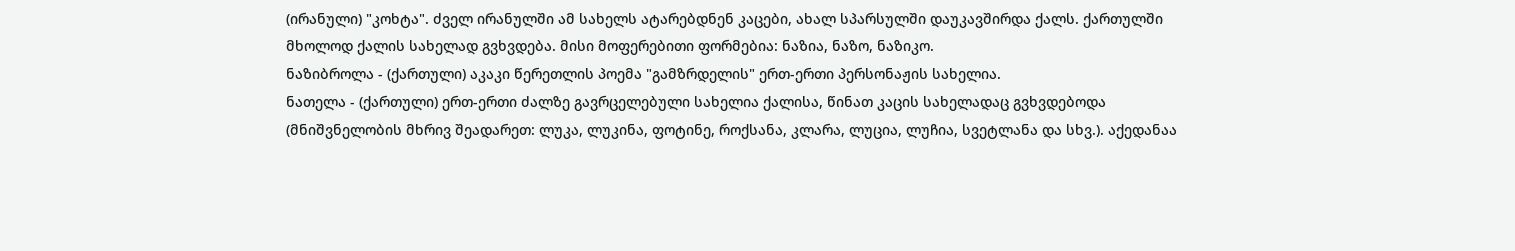(ირანული) "კოხტა". ძველ ირანულში ამ სახელს ატარებდნენ კაცები, ახალ სპარსულში დაუკავშირდა ქალს. ქართულში მხოლოდ ქალის სახელად გვხვდება. მისი მოფერებითი ფორმებია: ნაზია, ნაზო, ნაზიკო.
ნაზიბროლა - (ქართული) აკაკი წერეთლის პოემა "გამზრდელის" ერთ-ერთი პერსონაჟის სახელია.
ნათელა - (ქართული) ერთ-ერთი ძალზე გავრცელებული სახელია ქალისა, წინათ კაცის სახელადაც გვხვდებოდა (მნიშვნელობის მხრივ შეადარეთ: ლუკა, ლუკინა, ფოტინე, როქსანა, კლარა, ლუცია, ლუჩია, სვეტლანა და სხვ.). აქედანაა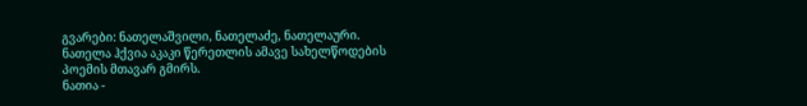გვარები: ნათელაშვილი, ნათელაძე, ნათელაური. ნათელა ჰქვია აკაკი წერეთლის ამავე სახელწოდების პოემის მთავარ გმირს.
ნათია -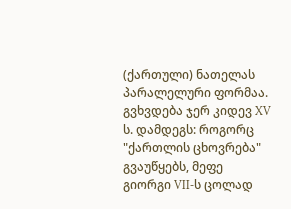(ქართული) ნათელას პარალელური ფორმაა. გვხვდება ჯერ კიდევ XV ს. დამდეგს: როგორც "ქართლის ცხოვრება" გვაუწყებს, მეფე გიორგი VII-ს ცოლად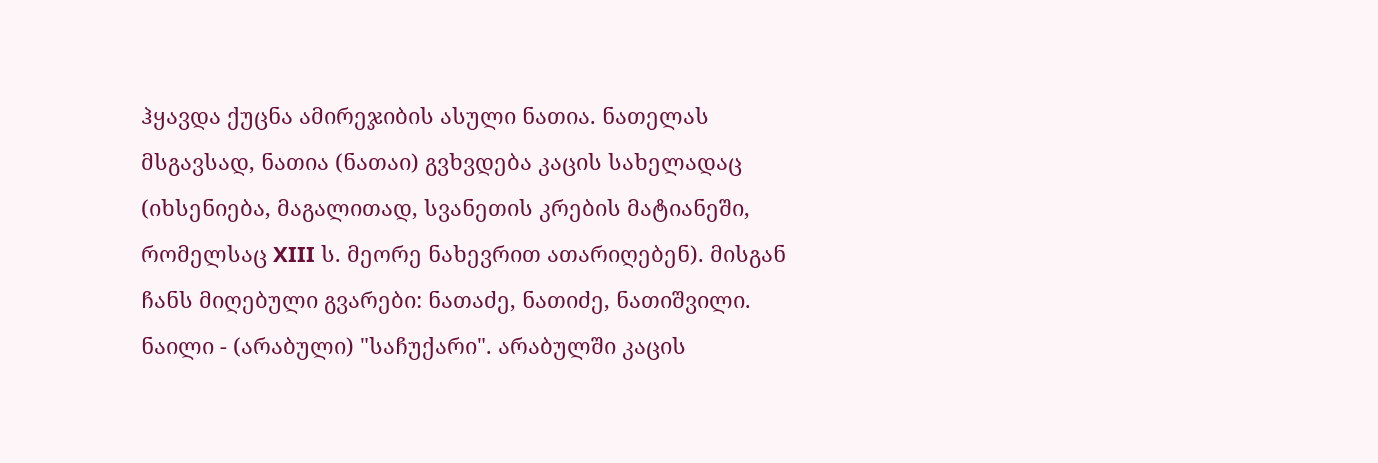ჰყავდა ქუცნა ამირეჯიბის ასული ნათია. ნათელას მსგავსად, ნათია (ნათაი) გვხვდება კაცის სახელადაც (იხსენიება, მაგალითად, სვანეთის კრების მატიანეში, რომელსაც XIII ს. მეორე ნახევრით ათარიღებენ). მისგან ჩანს მიღებული გვარები: ნათაძე, ნათიძე, ნათიშვილი.
ნაილი - (არაბული) "საჩუქარი". არაბულში კაცის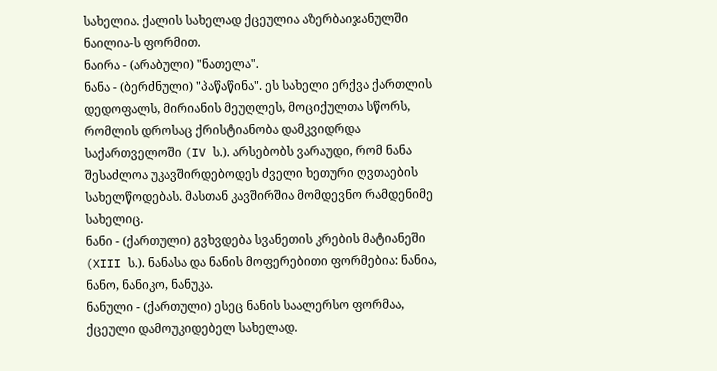სახელია. ქალის სახელად ქცეულია აზერბაიჯანულში ნაილია-ს ფორმით.
ნაირა - (არაბული) "ნათელა".
ნანა - (ბერძნული) "პაწაწინა". ეს სახელი ერქვა ქართლის დედოფალს, მირიანის მეუღლეს, მოციქულთა სწორს, რომლის დროსაც ქრისტიანობა დამკვიდრდა საქართველოში (IV ს.). არსებობს ვარაუდი, რომ ნანა შესაძლოა უკავშირდებოდეს ძველი ხეთური ღვთაების სახელწოდებას. მასთან კავშირშია მომდევნო რამდენიმე სახელიც.
ნანი - (ქართული) გვხვდება სვანეთის კრების მატიანეში (XIII ს.). ნანასა და ნანის მოფერებითი ფორმებია: ნანია, ნანო, ნანიკო, ნანუკა.
ნანული - (ქართული) ესეც ნანის საალერსო ფორმაა, ქცეული დამოუკიდებელ სახელად.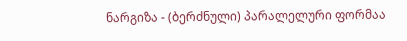ნარგიზა - (ბერძნული) პარალელური ფორმაა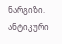ნარგიზი. ანტიკური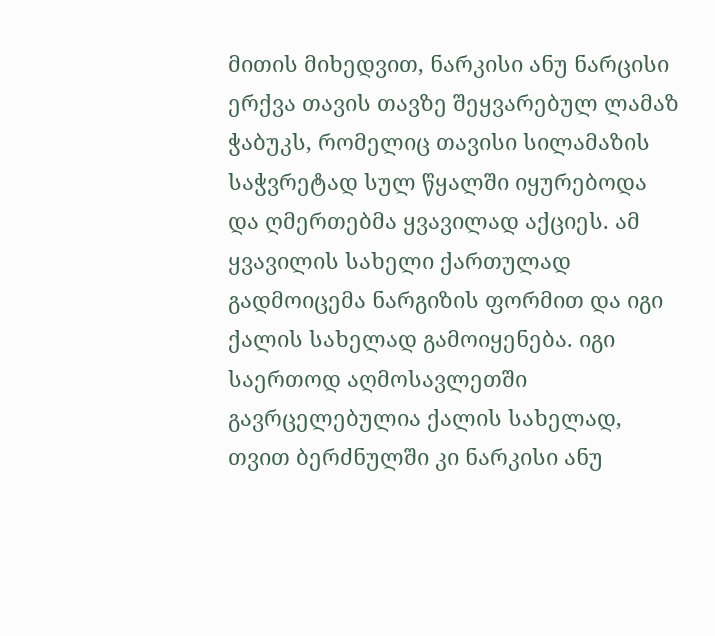მითის მიხედვით, ნარკისი ანუ ნარცისი ერქვა თავის თავზე შეყვარებულ ლამაზ ჭაბუკს, რომელიც თავისი სილამაზის საჭვრეტად სულ წყალში იყურებოდა და ღმერთებმა ყვავილად აქციეს. ამ ყვავილის სახელი ქართულად გადმოიცემა ნარგიზის ფორმით და იგი ქალის სახელად გამოიყენება. იგი საერთოდ აღმოსავლეთში გავრცელებულია ქალის სახელად, თვით ბერძნულში კი ნარკისი ანუ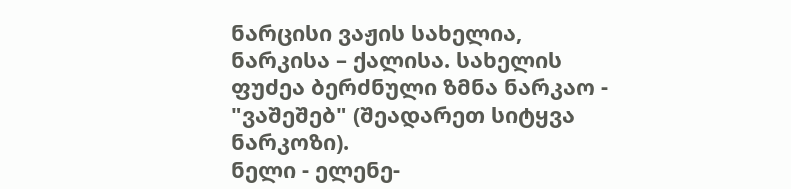ნარცისი ვაჟის სახელია, ნარკისა – ქალისა. სახელის ფუძეა ბერძნული ზმნა ნარკაო - "ვაშეშებ" (შეადარეთ სიტყვა ნარკოზი).
ნელი - ელენე-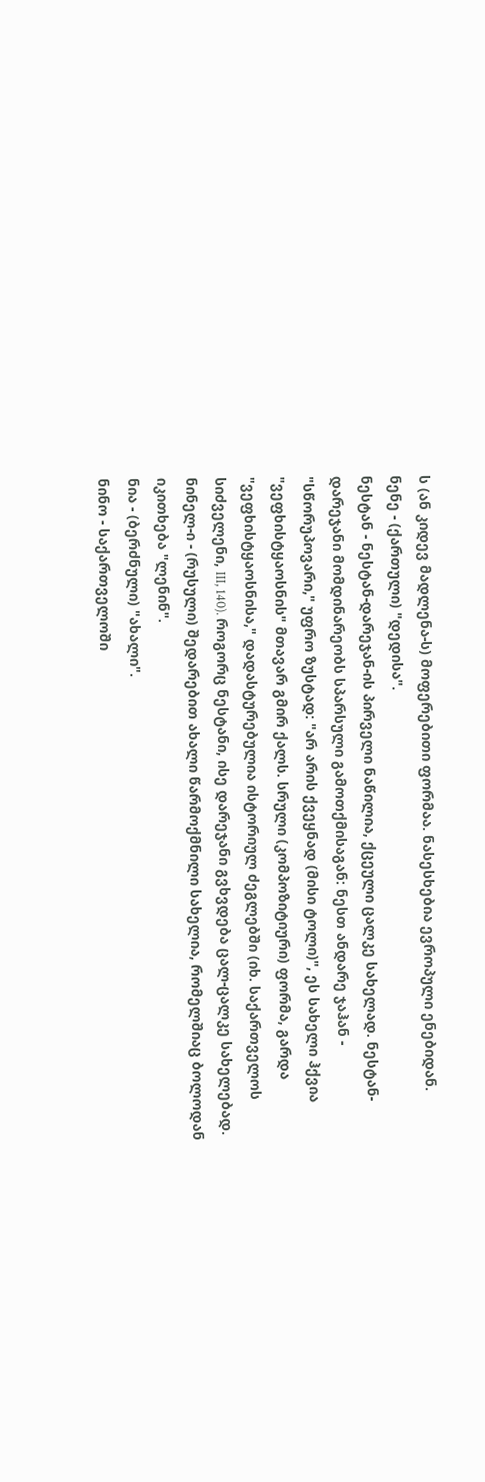ს (ან კიდევ მადლენა-ს) მოფერებითი ფორმაა. ნასესხებია ევროპული ენებიდან.
ნენე - (ქართული) "დედისა".
ნესტან - ნესტან-დარეჯან-ის პირველი ნაწილია, ქცეული ცალკე სახელად. ნესტან-დარეჯანი მომდინარეობს სპარსული გამოთქმისაგან: ნესთ ანდარე ჯაჰან - "სწორუპოვარი," უფრო ზუსტად: "არ არის ქვეყნად (მისი ტოლი)", ეს სახელი ჰქვია "ვეფხისტყაოსნის" მთავარ გმირ ქალს. სრული (კომპოზიტიური) ფორმა, გარდა "ვეფხისტყაოსნისა," დადასტურებულია ისტორიულ ძეგლებში (იხ. საქართველოს სიძველენი, III, 140). როგორც ნესტანი, ისე დარეჯანი გვხვდება ცალ-ცალკე სახელებად.
ნინელ-ი - (რუსული) შედარებით ახალი წარმოქმნილი სახელია, რომელშიაც ბოლოდან იკითხება "ლენინ".
ნია - (ბერძნული) "ახალი".
ნინო - საქართველოში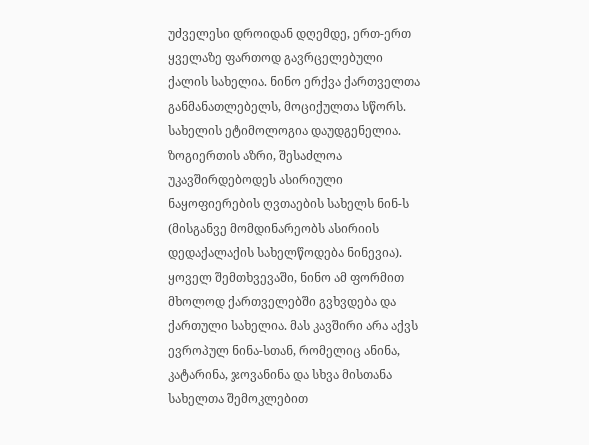უძველესი დროიდან დღემდე, ერთ-ერთ ყველაზე ფართოდ გავრცელებული ქალის სახელია. ნინო ერქვა ქართველთა განმანათლებელს, მოციქულთა სწორს. სახელის ეტიმოლოგია დაუდგენელია. ზოგიერთის აზრი, შესაძლოა უკავშირდებოდეს ასირიული ნაყოფიერების ღვთაების სახელს ნინ-ს (მისგანვე მომდინარეობს ასირიის დედაქალაქის სახელწოდება ნინევია). ყოველ შემთხვევაში, ნინო ამ ფორმით მხოლოდ ქართველებში გვხვდება და ქართული სახელია. მას კავშირი არა აქვს ევროპულ ნინა-სთან, რომელიც ანინა, კატარინა, ჯოვანინა და სხვა მისთანა სახელთა შემოკლებით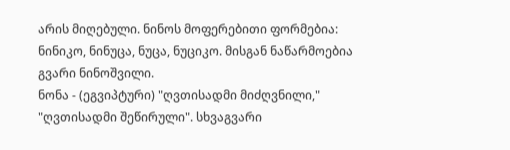არის მიღებული. ნინოს მოფერებითი ფორმებია: ნინიკო, ნინუცა, ნუცა, ნუციკო. მისგან ნაწარმოებია გვარი ნინოშვილი.
ნონა - (ეგვიპტური) "ღვთისადმი მიძღვნილი," "ღვთისადმი შეწირული". სხვაგვარი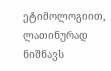ეტიმოლოგიით, ლათინურად ნიშნავს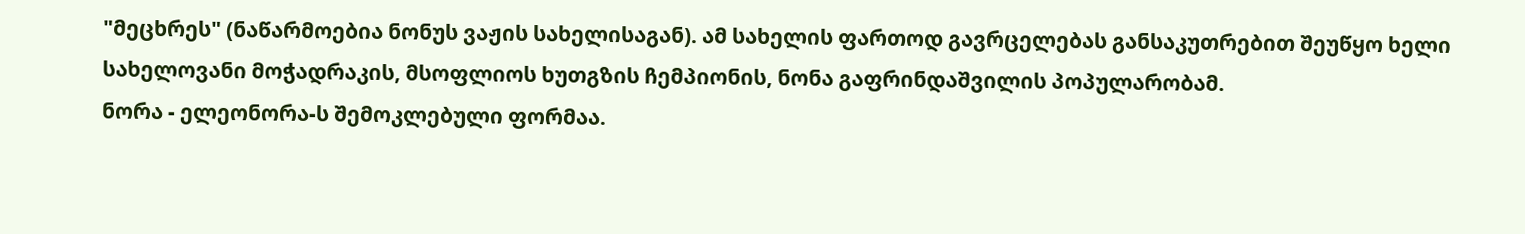"მეცხრეს" (ნაწარმოებია ნონუს ვაჟის სახელისაგან). ამ სახელის ფართოდ გავრცელებას განსაკუთრებით შეუწყო ხელი სახელოვანი მოჭადრაკის, მსოფლიოს ხუთგზის ჩემპიონის, ნონა გაფრინდაშვილის პოპულარობამ.
ნორა - ელეონორა-ს შემოკლებული ფორმაა.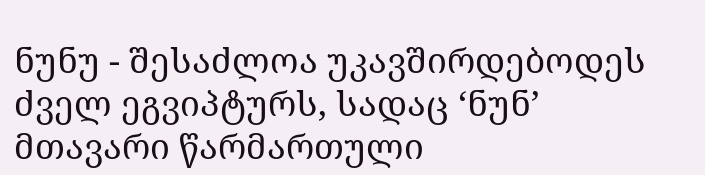ნუნუ - შესაძლოა უკავშირდებოდეს ძველ ეგვიპტურს, სადაც ‘ნუნ’ მთავარი წარმართული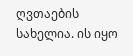ღვთაების სახელია. ის იყო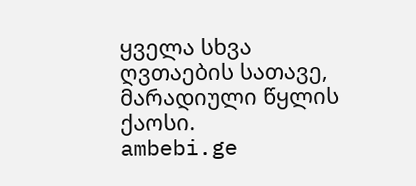ყველა სხვა ღვთაების სათავე, მარადიული წყლის ქაოსი.
ambebi.ge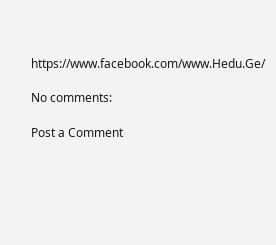https://www.facebook.com/www.Hedu.Ge/

No comments:

Post a Comment